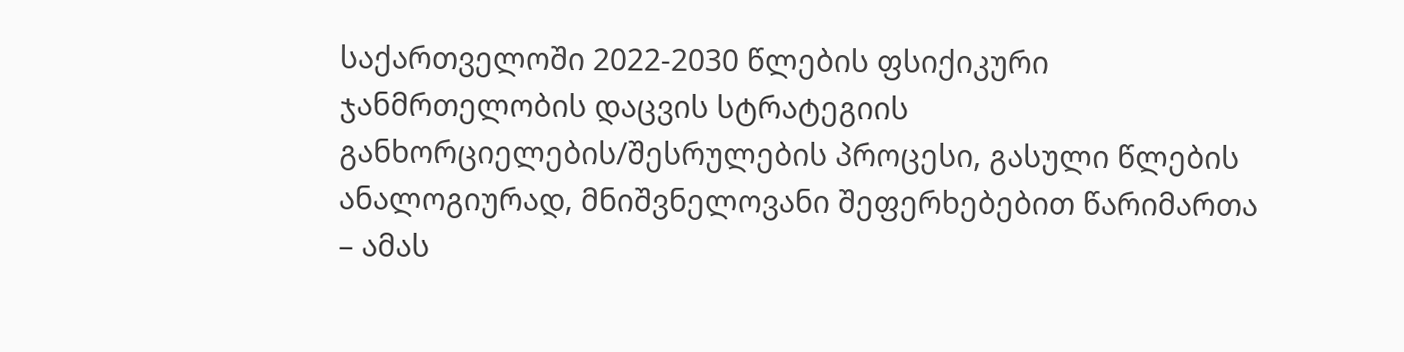საქართველოში 2022-2030 წლების ფსიქიკური ჯანმრთელობის დაცვის სტრატეგიის განხორციელების/შესრულების პროცესი, გასული წლების ანალოგიურად, მნიშვნელოვანი შეფერხებებით წარიმართა – ამას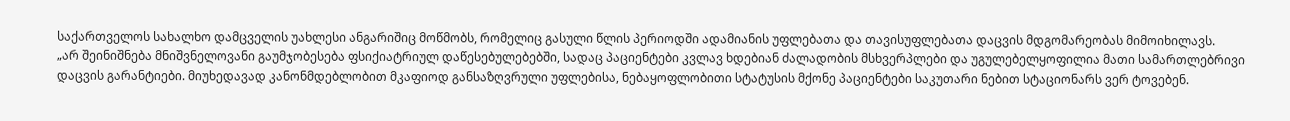საქართველოს სახალხო დამცველის უახლესი ანგარიშიც მოწმობს, რომელიც გასული წლის პერიოდში ადამიანის უფლებათა და თავისუფლებათა დაცვის მდგომარეობას მიმოიხილავს.
„არ შეინიშნება მნიშვნელოვანი გაუმჯობესება ფსიქიატრიულ დაწესებულებებში, სადაც პაციენტები კვლავ ხდებიან ძალადობის მსხვერპლები და უგულებელყოფილია მათი სამართლებრივი დაცვის გარანტიები. მიუხედავად კანონმდებლობით მკაფიოდ განსაზღვრული უფლებისა, ნებაყოფლობითი სტატუსის მქონე პაციენტები საკუთარი ნებით სტაციონარს ვერ ტოვებენ.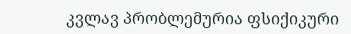კვლავ პრობლემურია ფსიქიკური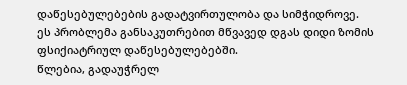დაწესებულებების გადატვირთულობა და სიმჭიდროვე. ეს პრობლემა განსაკუთრებით მწვავედ დგას დიდი ზომის ფსიქიატრიულ დაწესებულებებში.
წლებია, გადაუჭრელ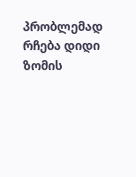პრობლემად რჩება დიდი ზომის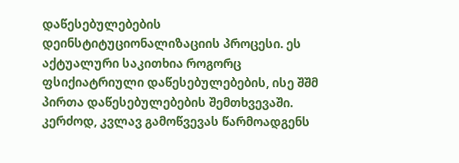დაწესებულებების დეინსტიტუციონალიზაციის პროცესი. ეს აქტუალური საკითხია როგორც ფსიქიატრიული დაწესებულებების, ისე შშმ პირთა დაწესებულებების შემთხვევაში.
კერძოდ, კვლავ გამოწვევას წარმოადგენს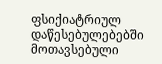ფსიქიატრიულ დაწესებულებებში მოთავსებული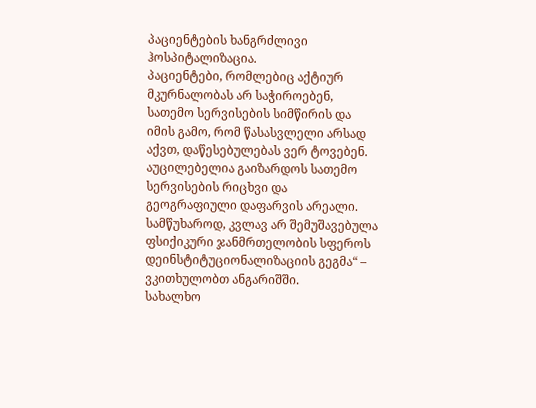პაციენტების ხანგრძლივი ჰოსპიტალიზაცია.
პაციენტები, რომლებიც აქტიურ მკურნალობას არ საჭიროებენ, სათემო სერვისების სიმწირის და იმის გამო, რომ წასასვლელი არსად აქვთ, დაწესებულებას ვერ ტოვებენ.
აუცილებელია გაიზარდოს სათემო სერვისების რიცხვი და გეოგრაფიული დაფარვის არეალი. სამწუხაროდ, კვლავ არ შემუშავებულა ფსიქიკური ჯანმრთელობის სფეროს დეინსტიტუციონალიზაციის გეგმა“ – ვკითხულობთ ანგარიშში.
სახალხო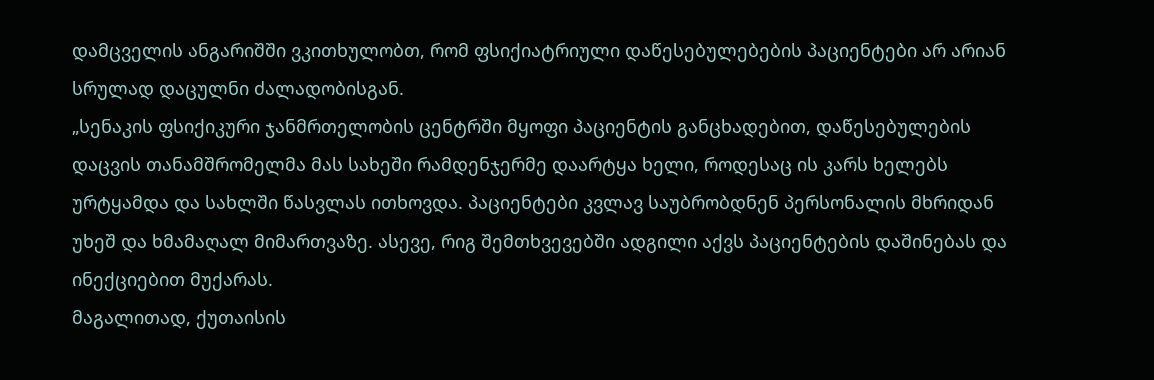დამცველის ანგარიშში ვკითხულობთ, რომ ფსიქიატრიული დაწესებულებების პაციენტები არ არიან სრულად დაცულნი ძალადობისგან.
„სენაკის ფსიქიკური ჯანმრთელობის ცენტრში მყოფი პაციენტის განცხადებით, დაწესებულების დაცვის თანამშრომელმა მას სახეში რამდენჯერმე დაარტყა ხელი, როდესაც ის კარს ხელებს ურტყამდა და სახლში წასვლას ითხოვდა. პაციენტები კვლავ საუბრობდნენ პერსონალის მხრიდან უხეშ და ხმამაღალ მიმართვაზე. ასევე, რიგ შემთხვევებში ადგილი აქვს პაციენტების დაშინებას და ინექციებით მუქარას.
მაგალითად, ქუთაისის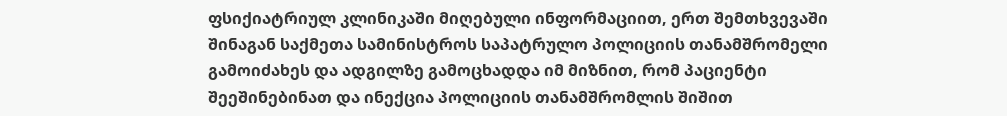ფსიქიატრიულ კლინიკაში მიღებული ინფორმაციით, ერთ შემთხვევაში შინაგან საქმეთა სამინისტროს საპატრულო პოლიციის თანამშრომელი გამოიძახეს და ადგილზე გამოცხადდა იმ მიზნით, რომ პაციენტი შეეშინებინათ და ინექცია პოლიციის თანამშრომლის შიშით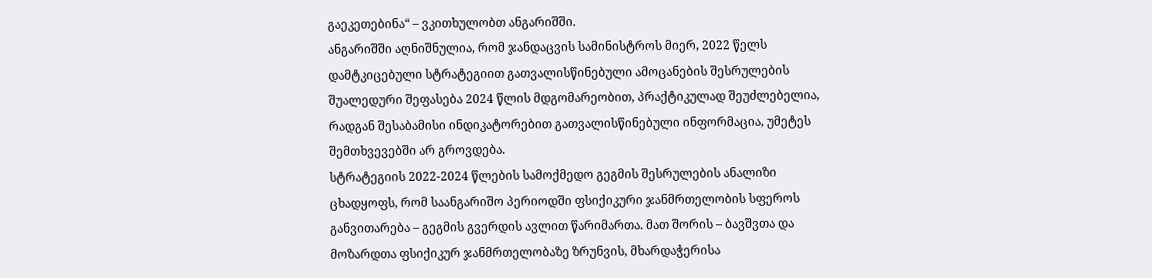გაეკეთებინა“ – ვკითხულობთ ანგარიშში.
ანგარიშში აღნიშნულია, რომ ჯანდაცვის სამინისტროს მიერ, 2022 წელს დამტკიცებული სტრატეგიით გათვალისწინებული ამოცანების შესრულების შუალედური შეფასება 2024 წლის მდგომარეობით, პრაქტიკულად შეუძლებელია, რადგან შესაბამისი ინდიკატორებით გათვალისწინებული ინფორმაცია, უმეტეს შემთხვევებში არ გროვდება.
სტრატეგიის 2022-2024 წლების სამოქმედო გეგმის შესრულების ანალიზი ცხადყოფს, რომ საანგარიშო პერიოდში ფსიქიკური ჯანმრთელობის სფეროს განვითარება – გეგმის გვერდის ავლით წარიმართა. მათ შორის – ბავშვთა და მოზარდთა ფსიქიკურ ჯანმრთელობაზე ზრუნვის, მხარდაჭერისა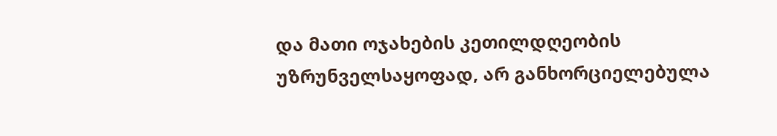და მათი ოჯახების კეთილდღეობის უზრუნველსაყოფად, არ განხორციელებულა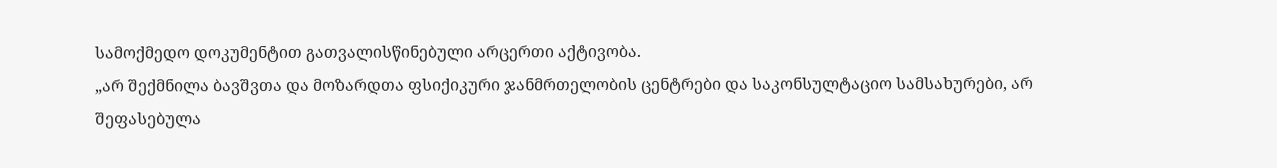სამოქმედო დოკუმენტით გათვალისწინებული არცერთი აქტივობა.
„არ შექმნილა ბავშვთა და მოზარდთა ფსიქიკური ჯანმრთელობის ცენტრები და საკონსულტაციო სამსახურები, არ შეფასებულა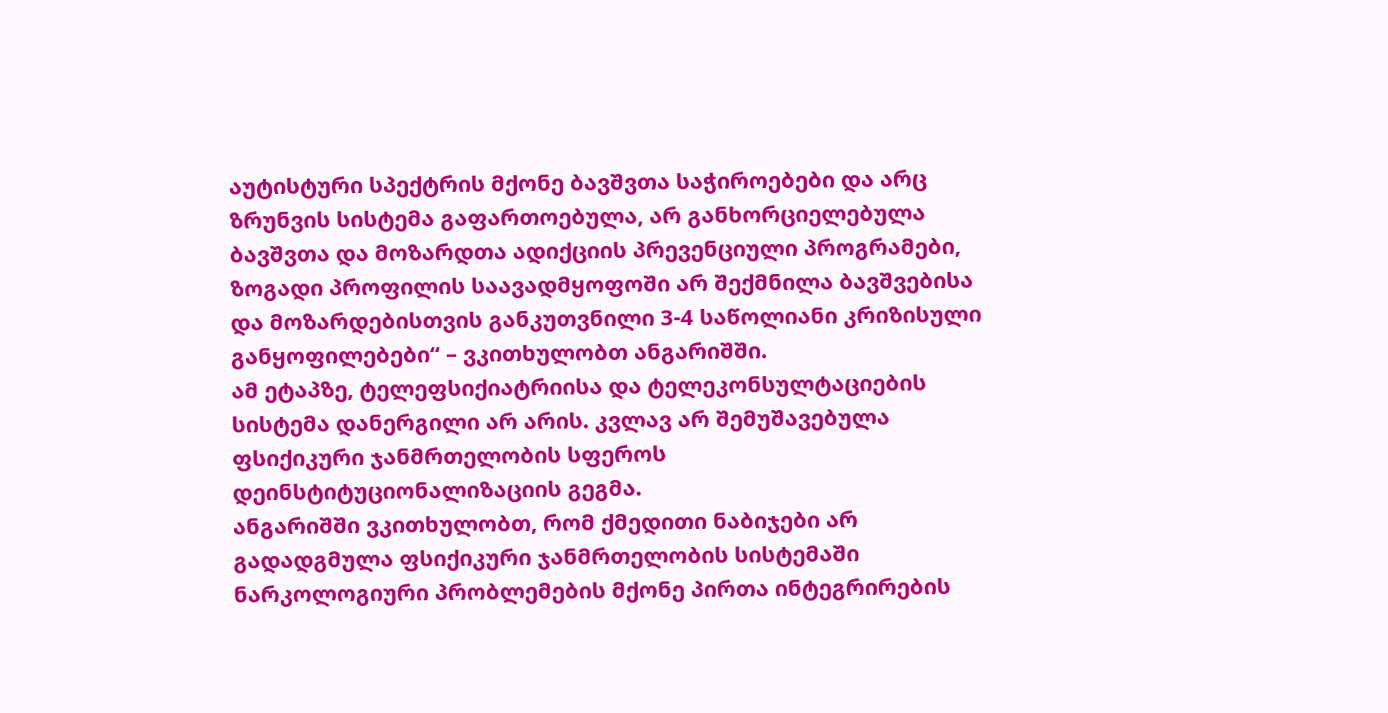აუტისტური სპექტრის მქონე ბავშვთა საჭიროებები და არც ზრუნვის სისტემა გაფართოებულა, არ განხორციელებულა ბავშვთა და მოზარდთა ადიქციის პრევენციული პროგრამები, ზოგადი პროფილის საავადმყოფოში არ შექმნილა ბავშვებისა და მოზარდებისთვის განკუთვნილი 3-4 საწოლიანი კრიზისული განყოფილებები“ – ვკითხულობთ ანგარიშში.
ამ ეტაპზე, ტელეფსიქიატრიისა და ტელეკონსულტაციების სისტემა დანერგილი არ არის. კვლავ არ შემუშავებულა ფსიქიკური ჯანმრთელობის სფეროს დეინსტიტუციონალიზაციის გეგმა.
ანგარიშში ვკითხულობთ, რომ ქმედითი ნაბიჯები არ გადადგმულა ფსიქიკური ჯანმრთელობის სისტემაში ნარკოლოგიური პრობლემების მქონე პირთა ინტეგრირების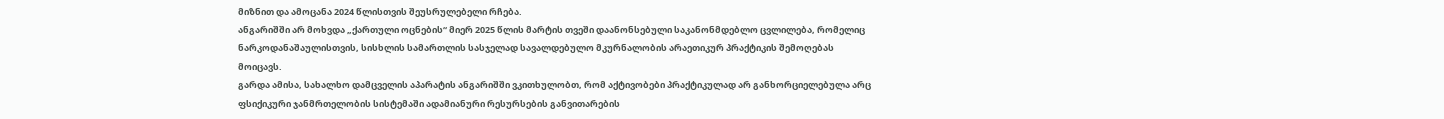მიზნით და ამოცანა 2024 წლისთვის შეუსრულებელი რჩება.
ანგარიშში არ მოხვდა „ქართული ოცნების“ მიერ 2025 წლის მარტის თვეში დაანონსებული საკანონმდებლო ცვლილება, რომელიც ნარკოდანაშაულისთვის, სისხლის სამართლის სასჯელად სავალდებულო მკურნალობის არაეთიკურ პრაქტიკის შემოღებას მოიცავს.
გარდა ამისა, სახალხო დამცველის აპარატის ანგარიშში ვკითხულობთ, რომ აქტივობები პრაქტიკულად არ განხორციელებულა არც ფსიქიკური ჯანმრთელობის სისტემაში ადამიანური რესურსების განვითარების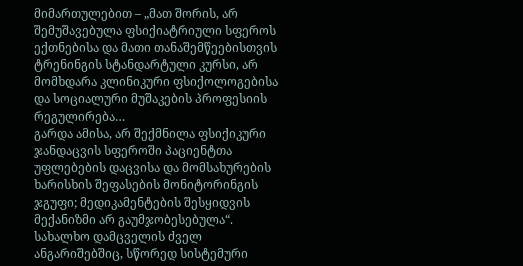მიმართულებით – „მათ შორის, არ შემუშავებულა ფსიქიატრიული სფეროს ექთნებისა და მათი თანაშემწეებისთვის ტრენინგის სტანდარტული კურსი, არ მომხდარა კლინიკური ფსიქოლოგებისა და სოციალური მუშაკების პროფესიის რეგულირება…
გარდა ამისა, არ შექმნილა ფსიქიკური ჯანდაცვის სფეროში პაციენტთა უფლებების დაცვისა და მომსახურების ხარისხის შეფასების მონიტორინგის ჯგუფი; მედიკამენტების შესყიდვის მექანიზმი არ გაუმჯობესებულა“.
სახალხო დამცველის ძველ ანგარიშებშიც, სწორედ სისტემური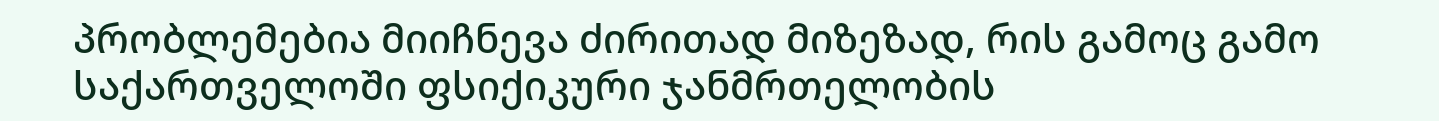პრობლემებია მიიჩნევა ძირითად მიზეზად, რის გამოც გამო საქართველოში ფსიქიკური ჯანმრთელობის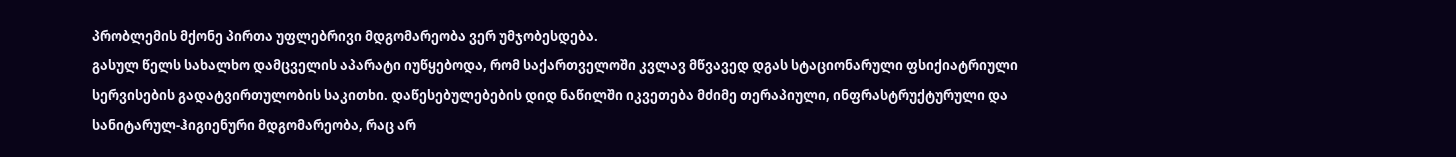პრობლემის მქონე პირთა უფლებრივი მდგომარეობა ვერ უმჯობესდება.
გასულ წელს სახალხო დამცველის აპარატი იუწყებოდა, რომ საქართველოში კვლავ მწვავედ დგას სტაციონარული ფსიქიატრიული სერვისების გადატვირთულობის საკითხი. დაწესებულებების დიდ ნაწილში იკვეთება მძიმე თერაპიული, ინფრასტრუქტურული და სანიტარულ-ჰიგიენური მდგომარეობა, რაც არ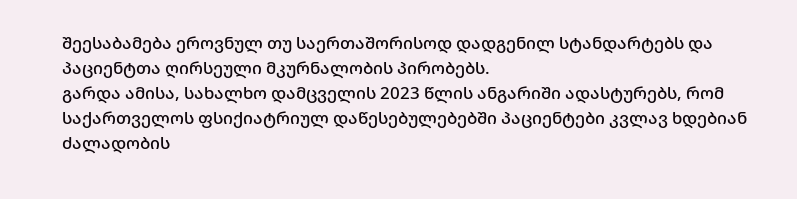შეესაბამება ეროვნულ თუ საერთაშორისოდ დადგენილ სტანდარტებს და პაციენტთა ღირსეული მკურნალობის პირობებს.
გარდა ამისა, სახალხო დამცველის 2023 წლის ანგარიში ადასტურებს, რომ საქართველოს ფსიქიატრიულ დაწესებულებებში პაციენტები კვლავ ხდებიან ძალადობის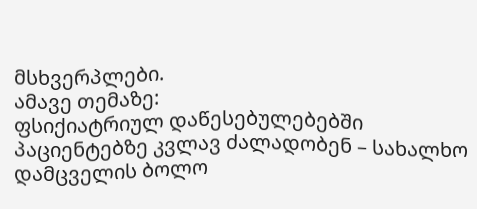მსხვერპლები.
ამავე თემაზე:
ფსიქიატრიულ დაწესებულებებში პაციენტებზე კვლავ ძალადობენ – სახალხო დამცველის ბოლო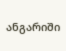ანგარიში